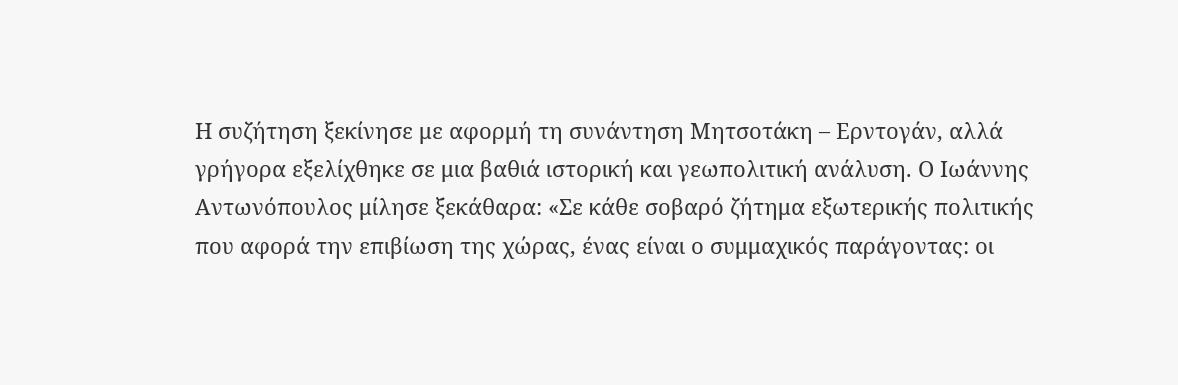Η συζήτηση ξεκίνησε με αφορμή τη συνάντηση Μητσοτάκη – Ερντογάν, αλλά γρήγορα εξελίχθηκε σε μια βαθιά ιστορική και γεωπολιτική ανάλυση. Ο Ιωάννης Αντωνόπουλος μίλησε ξεκάθαρα: «Σε κάθε σοβαρό ζήτημα εξωτερικής πολιτικής που αφορά την επιβίωση της χώρας, ένας είναι ο συμμαχικός παράγοντας: οι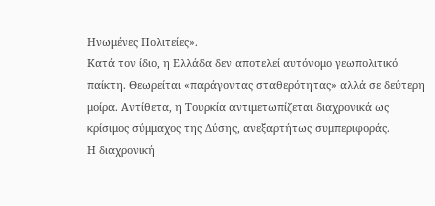Ηνωμένες Πολιτείες».
Κατά τον ίδιο, η Ελλάδα δεν αποτελεί αυτόνομο γεωπολιτικό παίκτη. Θεωρείται «παράγοντας σταθερότητας» αλλά σε δεύτερη μοίρα. Αντίθετα, η Τουρκία αντιμετωπίζεται διαχρονικά ως κρίσιμος σύμμαχος της Δύσης, ανεξαρτήτως συμπεριφοράς.
Η διαχρονική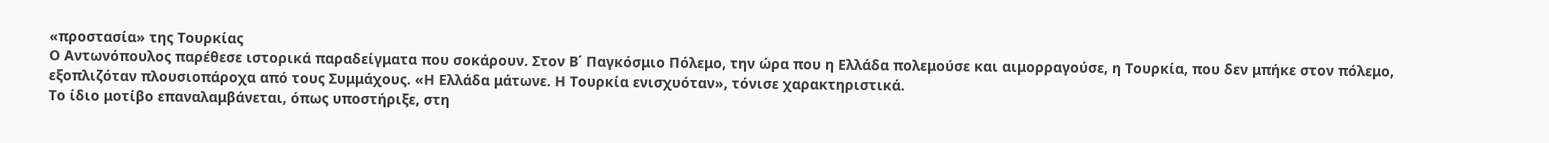«προστασία» της Τουρκίας
Ο Αντωνόπουλος παρέθεσε ιστορικά παραδείγματα που σοκάρουν. Στον Β΄ Παγκόσμιο Πόλεμο, την ώρα που η Ελλάδα πολεμούσε και αιμορραγούσε, η Τουρκία, που δεν μπήκε στον πόλεμο, εξοπλιζόταν πλουσιοπάροχα από τους Συμμάχους. «Η Ελλάδα μάτωνε. Η Τουρκία ενισχυόταν», τόνισε χαρακτηριστικά.
Το ίδιο μοτίβο επαναλαμβάνεται, όπως υποστήριξε, στη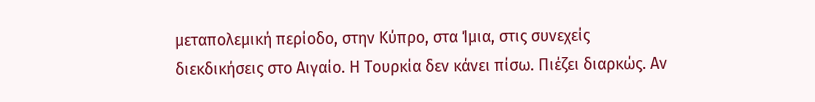μεταπολεμική περίοδο, στην Κύπρο, στα Ίμια, στις συνεχείς διεκδικήσεις στο Αιγαίο. Η Τουρκία δεν κάνει πίσω. Πιέζει διαρκώς. Αν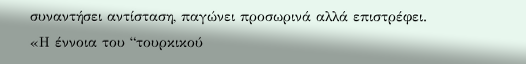συναντήσει αντίσταση, παγώνει προσωρινά αλλά επιστρέφει.
«Η έννοια του “τουρκικού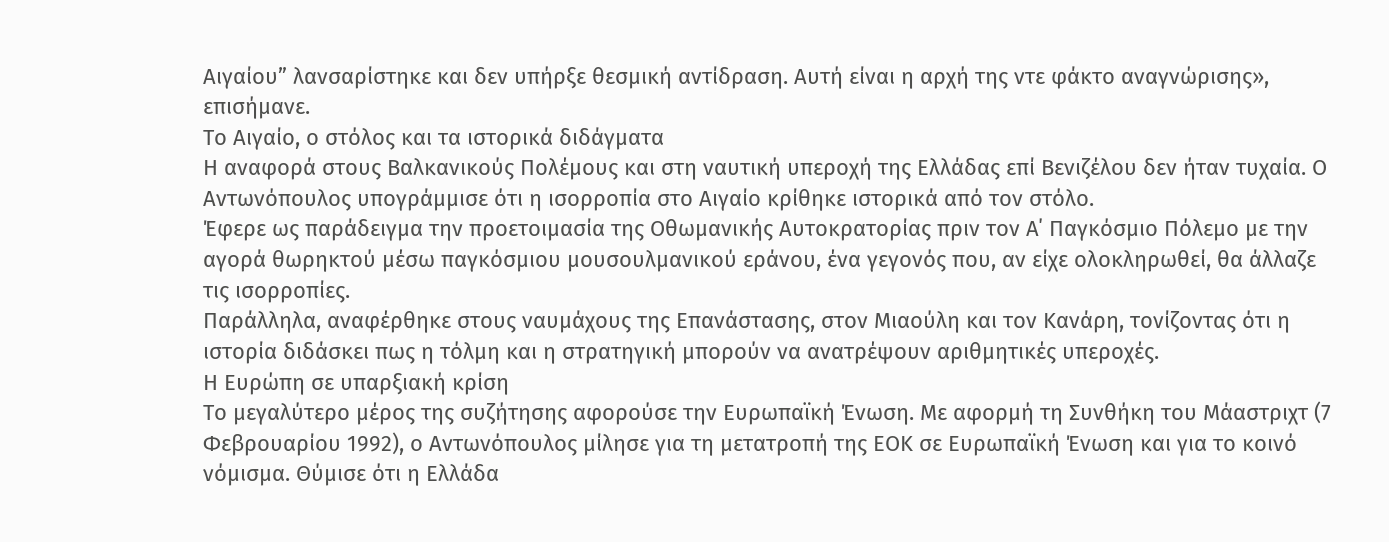Αιγαίου” λανσαρίστηκε και δεν υπήρξε θεσμική αντίδραση. Αυτή είναι η αρχή της ντε φάκτο αναγνώρισης», επισήμανε.
Το Αιγαίο, ο στόλος και τα ιστορικά διδάγματα
Η αναφορά στους Βαλκανικούς Πολέμους και στη ναυτική υπεροχή της Ελλάδας επί Βενιζέλου δεν ήταν τυχαία. Ο Αντωνόπουλος υπογράμμισε ότι η ισορροπία στο Αιγαίο κρίθηκε ιστορικά από τον στόλο.
Έφερε ως παράδειγμα την προετοιμασία της Οθωμανικής Αυτοκρατορίας πριν τον Α΄ Παγκόσμιο Πόλεμο με την αγορά θωρηκτού μέσω παγκόσμιου μουσουλμανικού εράνου, ένα γεγονός που, αν είχε ολοκληρωθεί, θα άλλαζε τις ισορροπίες.
Παράλληλα, αναφέρθηκε στους ναυμάχους της Επανάστασης, στον Μιαούλη και τον Κανάρη, τονίζοντας ότι η ιστορία διδάσκει πως η τόλμη και η στρατηγική μπορούν να ανατρέψουν αριθμητικές υπεροχές.
Η Ευρώπη σε υπαρξιακή κρίση
Το μεγαλύτερο μέρος της συζήτησης αφορούσε την Ευρωπαϊκή Ένωση. Με αφορμή τη Συνθήκη του Μάαστριχτ (7 Φεβρουαρίου 1992), ο Αντωνόπουλος μίλησε για τη μετατροπή της ΕΟΚ σε Ευρωπαϊκή Ένωση και για το κοινό νόμισμα. Θύμισε ότι η Ελλάδα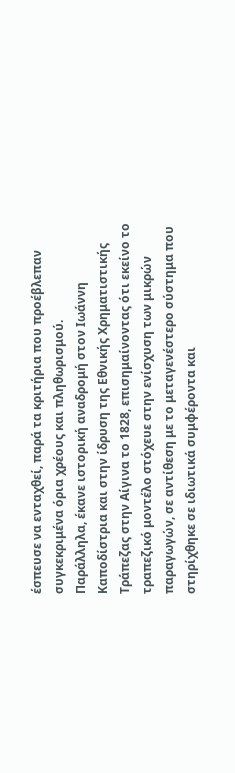έσπευσε να ενταχθεί, παρά τα κριτήρια που προέβλεπαν συγκεκριμένα όρια χρέους και πληθωρισμού.
Παράλληλα, έκανε ιστορική αναδρομή στον Ιωάννη Καποδίστρια και στην ίδρυση της Εθνικής Χρηματιστικής Τράπεζας στην Αίγινα το 1828, επισημαίνοντας ότι εκείνο το τραπεζικό μοντέλο στόχευε στην ενίσχυση των μικρών παραγωγών, σε αντίθεση με το μεταγενέστερο σύστημα που στηρίχθηκε σε ιδιωτικά συμφέροντα και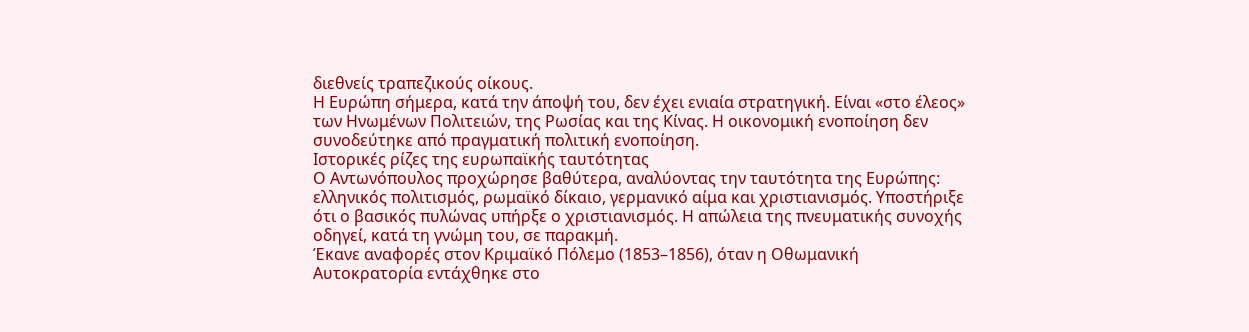διεθνείς τραπεζικούς οίκους.
Η Ευρώπη σήμερα, κατά την άποψή του, δεν έχει ενιαία στρατηγική. Είναι «στο έλεος» των Ηνωμένων Πολιτειών, της Ρωσίας και της Κίνας. Η οικονομική ενοποίηση δεν συνοδεύτηκε από πραγματική πολιτική ενοποίηση.
Ιστορικές ρίζες της ευρωπαϊκής ταυτότητας
Ο Αντωνόπουλος προχώρησε βαθύτερα, αναλύοντας την ταυτότητα της Ευρώπης: ελληνικός πολιτισμός, ρωμαϊκό δίκαιο, γερμανικό αίμα και χριστιανισμός. Υποστήριξε ότι ο βασικός πυλώνας υπήρξε ο χριστιανισμός. Η απώλεια της πνευματικής συνοχής οδηγεί, κατά τη γνώμη του, σε παρακμή.
Έκανε αναφορές στον Κριμαϊκό Πόλεμο (1853–1856), όταν η Οθωμανική Αυτοκρατορία εντάχθηκε στο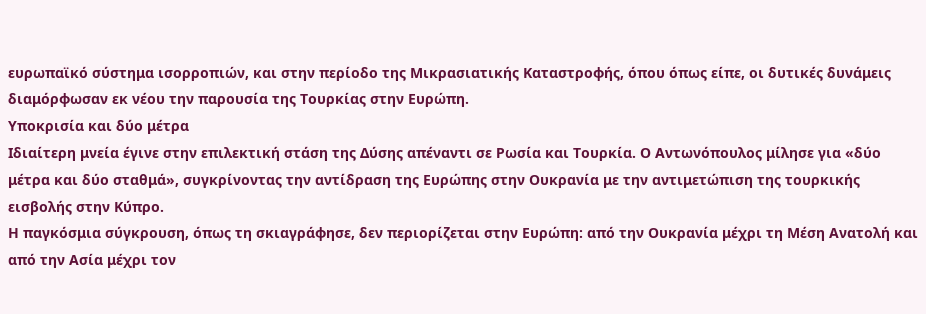ευρωπαϊκό σύστημα ισορροπιών, και στην περίοδο της Μικρασιατικής Καταστροφής, όπου όπως είπε, οι δυτικές δυνάμεις διαμόρφωσαν εκ νέου την παρουσία της Τουρκίας στην Ευρώπη.
Υποκρισία και δύο μέτρα
Ιδιαίτερη μνεία έγινε στην επιλεκτική στάση της Δύσης απέναντι σε Ρωσία και Τουρκία. Ο Αντωνόπουλος μίλησε για «δύο μέτρα και δύο σταθμά», συγκρίνοντας την αντίδραση της Ευρώπης στην Ουκρανία με την αντιμετώπιση της τουρκικής εισβολής στην Κύπρο.
Η παγκόσμια σύγκρουση, όπως τη σκιαγράφησε, δεν περιορίζεται στην Ευρώπη: από την Ουκρανία μέχρι τη Μέση Ανατολή και από την Ασία μέχρι τον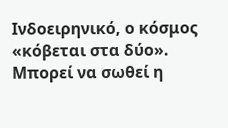Ινδοειρηνικό, ο κόσμος «κόβεται στα δύο».
Μπορεί να σωθεί η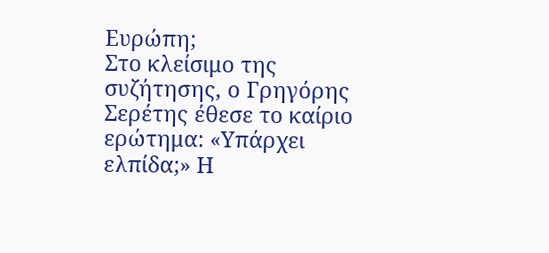Ευρώπη;
Στο κλείσιμο της συζήτησης, ο Γρηγόρης Σερέτης έθεσε το καίριο ερώτημα: «Υπάρχει ελπίδα;» Η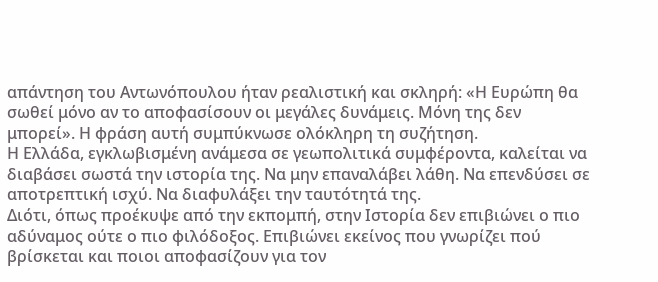απάντηση του Αντωνόπουλου ήταν ρεαλιστική και σκληρή: «Η Ευρώπη θα σωθεί μόνο αν το αποφασίσουν οι μεγάλες δυνάμεις. Μόνη της δεν μπορεί». Η φράση αυτή συμπύκνωσε ολόκληρη τη συζήτηση.
Η Ελλάδα, εγκλωβισμένη ανάμεσα σε γεωπολιτικά συμφέροντα, καλείται να διαβάσει σωστά την ιστορία της. Να μην επαναλάβει λάθη. Να επενδύσει σε αποτρεπτική ισχύ. Να διαφυλάξει την ταυτότητά της.
Διότι, όπως προέκυψε από την εκπομπή, στην Ιστορία δεν επιβιώνει ο πιο αδύναμος ούτε ο πιο φιλόδοξος. Επιβιώνει εκείνος που γνωρίζει πού βρίσκεται και ποιοι αποφασίζουν για τον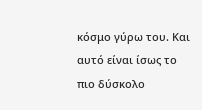κόσμο γύρω του. Και αυτό είναι ίσως το πιο δύσκολο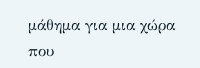μάθημα για μια χώρα που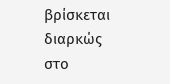βρίσκεται διαρκώς στο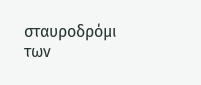σταυροδρόμι των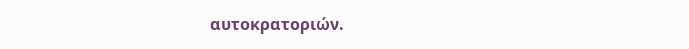αυτοκρατοριών.